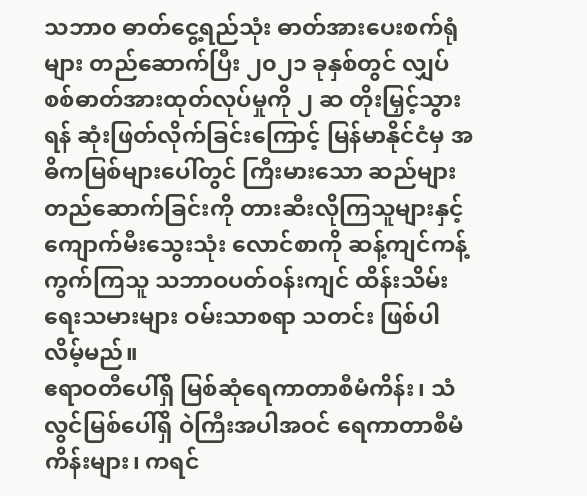သဘာ၀ ဓာတ်ငွေ့ရည်သုံး ဓာတ်အားပေးစက်ရုံများ တည်ဆောက်ပြီး ၂၀၂၁ ခုနှစ်တွင် လျှပ်စစ်ဓာတ်အားထုတ်လုပ်မှုကို ၂ ဆ တိုးမြှင့်သွားရန် ဆုံးဖြတ်လိုက်ခြင်းကြောင့် မြန်မာနိုင်ငံမှ အဓိကမြစ်များပေါ်တွင် ကြီးမားသော ဆည်များတည်ဆောက်ခြင်းကို တားဆီးလိုကြသူများနှင့် ကျောက်မီးသွေးသုံး လောင်စာကို ဆန့်ကျင်ကန့်ကွက်ကြသူ သဘာဝပတ်ဝန်းကျင် ထိန်းသိမ်းရေးသမားများ ဝမ်းသာစရာ သတင်း ဖြစ်ပါလိမ့်မည်။
ဧရာဝတီပေါ်ရှိ မြစ်ဆုံရေကာတာစီမံကိန်း၊ သံလွင်မြစ်ပေါ်ရှိ ဝဲကြီးအပါအဝင် ရေကာတာစီမံကိန်းများ၊ ကရင်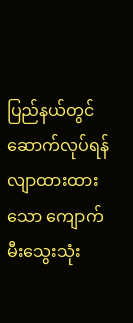ပြည်နယ်တွင် ဆောက်လုပ်ရန် လျာထားထားသော ကျောက်မီးသွေးသုံး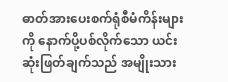ဓာတ်အားပေးစက်ရုံစီမံကိန်းများကို နောက်ပို့ပစ်လိုက်သော ယင်းဆုံးဖြတ်ချက်သည် အမျိုးသား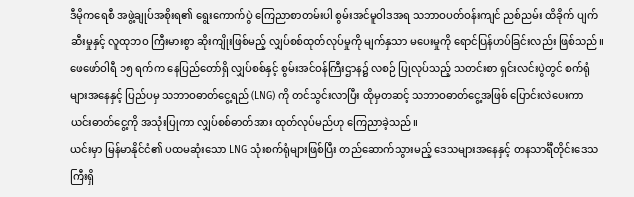ဒီမိုကရေစီ အဖွဲ့ချုပ်အစိုးရ၏ ရွေးကောက်ပွဲ ကြေညာစာတမ်းပါ စွမ်းအင်မူဝါဒအရ သဘာဝပတ်ဝန်းကျင် ညစ်ညမ်း ထိခိုက် ပျက်ဆီးမှုနှင့် လူထုဘဝ ကြီးမားစွာ ဆိုးကျိုးဖြစ်မည့် လျှပ်စစ်ထုတ်လုပ်မှုကို မျက်နှသာ မပေးမှုကို ရောင်ပြန်ဟပ်ခြင်းလည်း ဖြစ်သည်။
ဖေဖော်ဝါရီ ၁၅ ရက်က နေပြည်တော်ရှိ လျှပ်စစ်နှင့် စွမ်းအင်ဝန်ကြီးဌာန၌ လစဉ် ပြုလုပ်သည့် သတင်းစာ ရှင်းလင်းပွဲတွင် စက်ရုံများအနေနှင့် ပြည်ပမှ သဘာဝဓာတ်ငွေ့ရည် (LNG) ကို တင်သွင်းလာပြီး ထိုမှတဆင့် သဘာဝဓာတ်ငွေ့အဖြစ် ပြောင်းလဲပေးကာ ယင်းဓာတ်ငွေ့ကို အသုံးပြုကာ လျှပ်စစ်ဓာတ်အား ထုတ်လုပ်မည်ဟု ကြေညာခဲ့သည်။
ယင်းမှာ မြန်မာနိုင်ငံ၏ ပထမဆုံးသော LNG သုံးစက်ရုံများဖြစ်ပြီး တည်ဆောက်သွားမည့် ဒေသများအနေနှင့် တနသာင်္ရီတိုင်းဒေသကြီးရှိ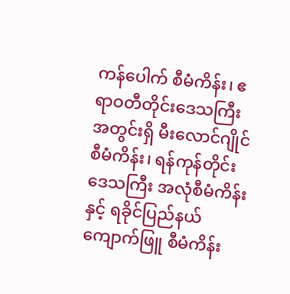ကန်ပေါက် စီမံကိန်း၊ ဧရာဝတီတိုင်းဒေသကြီးအတွင်းရှိ မီးလောင်ဂျိုင် စီမံကိန်း၊ ရန်ကုန်တိုင်း ဒေသကြီး အလုံစီမံကိန်းနှင့် ရခိုင်ပြည်နယ် ကျောက်ဖြူ စီမံကိန်း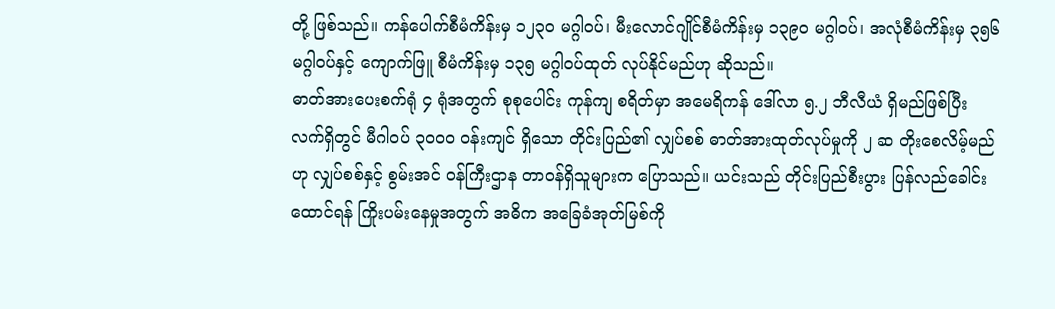တို့ ဖြစ်သည်။ ကန်ပေါက်စီမံကိန်းမှ ၁၂၃၀ မဂ္ဂါဝပ်၊ မီးလောင်ဂျိုင်စီမံကိန်းမှ ၁၃၉၀ မဂ္ဂါဝပ်၊ အလုံစီမံကိန်းမှ ၃၅၆ မဂ္ဂါဝပ်နှင့် ကျောက်ဖြူ စီမံကိန်းမှ ၁၃၅ မဂ္ဂါဝပ်ထုတ် လုပ်နိုင်မည်ဟု ဆိုသည်။
ဓာတ်အားပေးစက်ရုံ ၄ ရုံအတွက် စုစုပေါင်း ကုန်ကျ စရိတ်မှာ အမေရိကန် ဒေါ်လာ ၅.၂ ဘီလီယံ ရှိမည်ဖြစ်ပြီး လက်ရှိတွင် မီဂါဝပ် ၃၀၀၀ ဝန်းကျင် ရှိသော တိုင်းပြည်၏ လျှပ်စစ် ဓာတ်အားထုတ်လုပ်မှုကို ၂ ဆ တိုးစေလိမ့်မည်ဟု လျှပ်စစ်နှင့် စွမ်းအင် ဝန်ကြီးဌာန တာဝန်ရှိသူများက ပြောသည်။ ယင်းသည် တိုင်းပြည်စီးပွား ပြန်လည်ခေါင်းထောင်ရန် ကြိုးပမ်းနေမှုအတွက် အဓိက အခြေခံအုတ်မြစ်ကို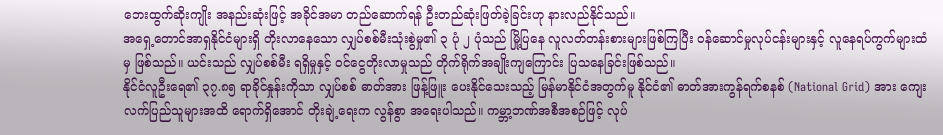ဘေးထွက်ဆိုးကျိုး အနည်းဆုံးဖြင့် အခိုင်အမာ တည်ဆောက်ရန် ဦးတည်ဆုံးဖြတ်ခဲ့ခြင်းဟု နားလည်နိုင်သည်။
အရှေ့တောင်အာရှနိုင်ငံများရှိ တိုးလာနေသော လျှပ်စစ်မီးသုံးစွဲမှု၏ ၃ ပုံ ၂ ပုံသည် မြို့ပြနေ လူလတ်တန်းစားများဖြစ်ကြပြီး ဝန်ဆောင်မှုလုပ်ငန်းများနှင့် လူနေရပ်ကွက်များထံမှ ဖြစ်သည်။ ယင်းသည် လျှပ်စစ်မီး ရရှိမှုနှင့် ဝင်ငွေတိုးလာမှုသည် တိုက်ရိုက်အချိုးကျကြောင်း ပြသနေခြင်းဖြစ်သည်။
နိုင်ငံလူဦးရေ၏ ၃၇.၈၅ ရာခိုင်နှုန်းကိုသာ လျှပ်စစ် ဓာတ်အား ဖြန့်ဖြူး ပေးနိုင်သေးသည့် မြန်မာနိုင်ငံအတွက်မူ နိုင်ငံ၏ ဓာတ်အားကွန်ရက်စနစ် (National Grid) အား ကျေးလက်ပြည်သူများအထိ ရောက်ရှိအောင် တိုးချဲ့ရေးက လွန်စွာ အရေးပါသည်။ ကမ္ဘာ့ဘဏ်အစီအစဉ်ဖြင့် လုပ်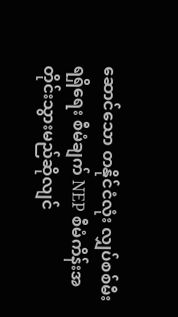ဆောင်သော တနိုင်ငံလုံး လျှပ်စစ်မီးရရှိရေး စီမံချက် NEP စီမံကိန်းအတိုင်းသွားမည်ဆိုလျင်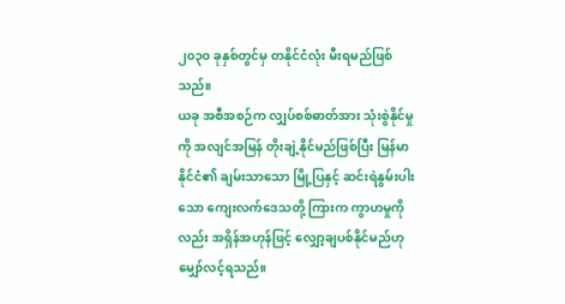၂၀၃၀ ခုနှစ်တွင်မှ တနိုင်ငံလုံး မီးရမည်ဖြစ်သည်။
ယခု အစီအစဉ်က လျှပ်စစ်ဓာတ်အား သုံးစွဲနိုင်မှုကို အလျင်အမြန် တိုးချဲ့နိုင်မည်ဖြစ်ပြီး မြန်မာနိုင်ငံ၏ ချမ်းသာသော မြို့ပြနှင့် ဆင်းရဲနွမ်းပါးသော ကျေးလက်ဒေသတို့ ကြားက ကွာဟမှုကိုလည်း အရှိန်အဟုန်ဖြင့် လျှော့ချပစ်နိုင်မည်ဟု မျှော်လင့်ရသည်။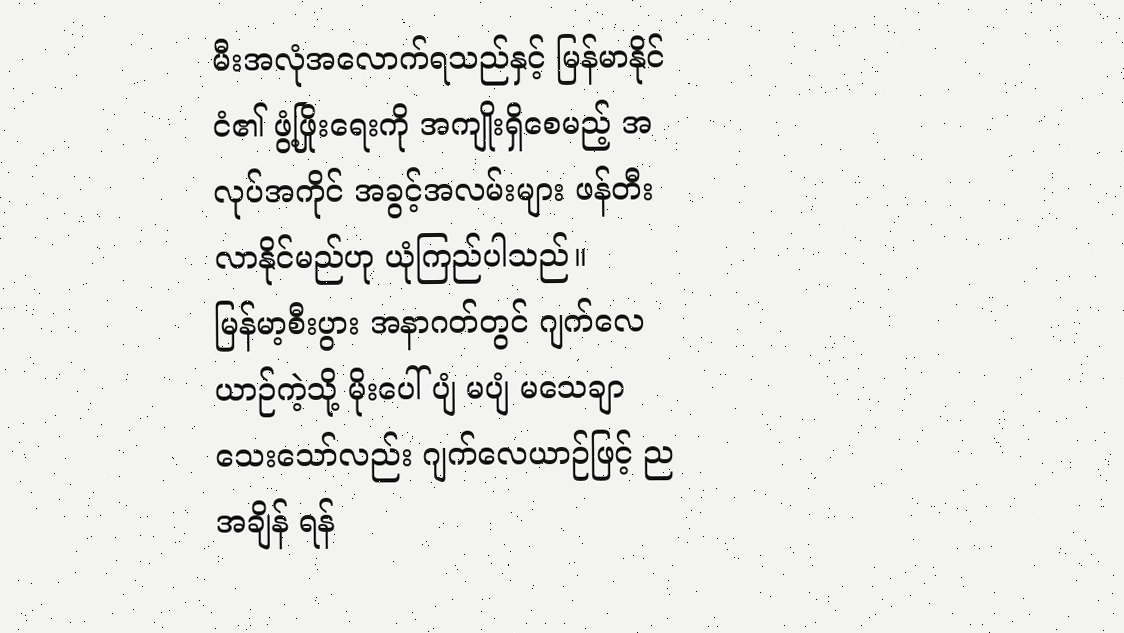မီးအလုံအလောက်ရသည်နှင့် မြန်မာနိုင်ငံ၏ ဖွံ့ဖြိုးရေးကို အကျိုးရှိစေမည့် အလုပ်အကိုင် အခွင့်အလမ်းများ ဖန်တီးလာနိုင်မည်ဟု ယုံကြည်ပါသည်။
မြန်မာ့စီးပွား အနာဂတ်တွင် ဂျက်လေယာဉ်ကဲ့သို့ မိုးပေါ်ပျံ မပျံ မသေချာသေးသော်လည်း ဂျက်လေယာဉ်ဖြင့် ညအချိန် ရန်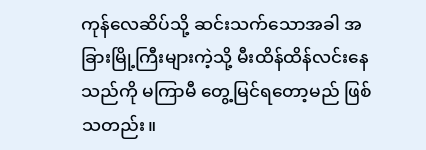ကုန်လေဆိပ်သို့ ဆင်းသက်သောအခါ အခြားမြို့ကြီးများကဲ့သို့ မီးထိန်ထိန်လင်းနေသည်ကို မကြာမီ တွေ့မြင်ရတော့မည် ဖြစ်သတည်း။